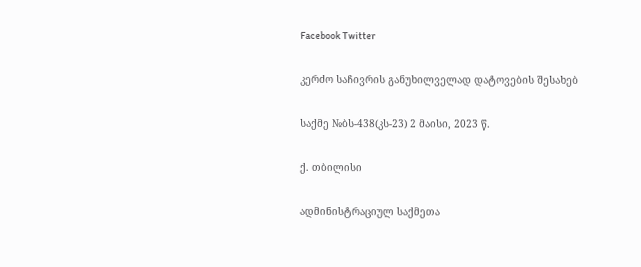Facebook Twitter

კერძო საჩივრის განუხილველად დატოვების შესახებ

საქმე №ბს-438(კს-23) 2 მაისი, 2023 წ.

ქ. თბილისი

ადმინისტრაციულ საქმეთა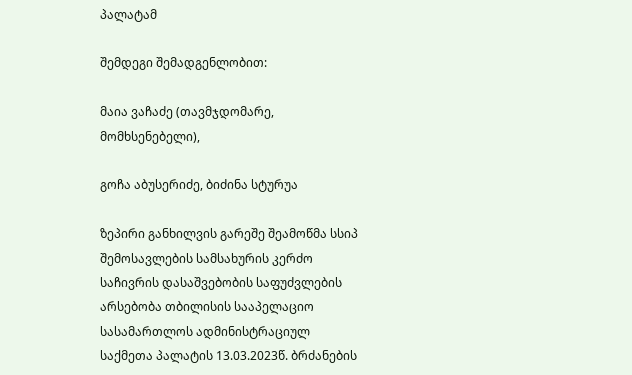პალატამ

შემდეგი შემადგენლობით:

მაია ვაჩაძე (თავმჯდომარე, მომხსენებელი),

გოჩა აბუსერიძე, ბიძინა სტურუა

ზეპირი განხილვის გარეშე შეამოწმა სსიპ შემოსავლების სამსახურის კერძო საჩივრის დასაშვებობის საფუძვლების არსებობა თბილისის სააპელაციო სასამართლოს ადმინისტრაციულ საქმეთა პალატის 13.03.2023წ. ბრძანების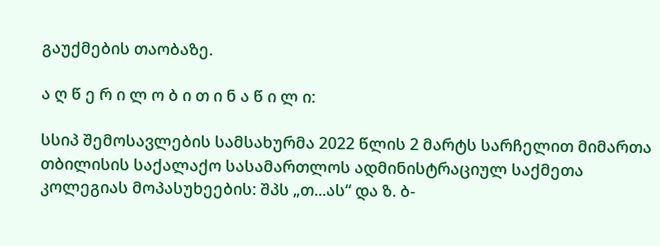გაუქმების თაობაზე.

ა ღ წ ე რ ი ლ ო ბ ი თ ი ნ ა წ ი ლ ი:

სსიპ შემოსავლების სამსახურმა 2022 წლის 2 მარტს სარჩელით მიმართა თბილისის საქალაქო სასამართლოს ადმინისტრაციულ საქმეთა კოლეგიას მოპასუხეების: შპს „თ...ას“ და ზ. ბ-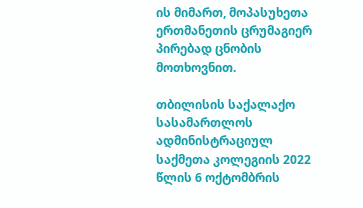ის მიმართ, მოპასუხეთა ერთმანეთის ცრუმაგიერ პირებად ცნობის მოთხოვნით.

თბილისის საქალაქო სასამართლოს ადმინისტრაციულ საქმეთა კოლეგიის 2022 წლის 6 ოქტომბრის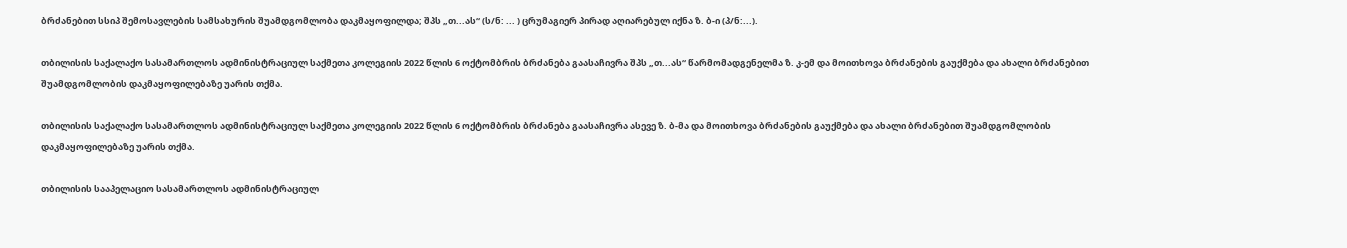ბრძანებით სსიპ შემოსავლების სამსახურის შუამდგომლობა დაკმაყოფილდა; შპს „თ...ას“ (ს/ნ: ... ) ცრუმაგიერ პირად აღიარებულ იქნა ზ. ბ-ი (პ/ნ:...).

თბილისის საქალაქო სასამართლოს ადმინისტრაციულ საქმეთა კოლეგიის 2022 წლის 6 ოქტომბრის ბრძანება გაასაჩივრა შპს „თ...ას“ წარმომადგენელმა ზ. კ-ემ და მოითხოვა ბრძანების გაუქმება და ახალი ბრძანებით შუამდგომლობის დაკმაყოფილებაზე უარის თქმა.

თბილისის საქალაქო სასამართლოს ადმინისტრაციულ საქმეთა კოლეგიის 2022 წლის 6 ოქტომბრის ბრძანება გაასაჩივრა ასევე ზ. ბ-მა და მოითხოვა ბრძანების გაუქმება და ახალი ბრძანებით შუამდგომლობის დაკმაყოფილებაზე უარის თქმა.

თბილისის სააპელაციო სასამართლოს ადმინისტრაციულ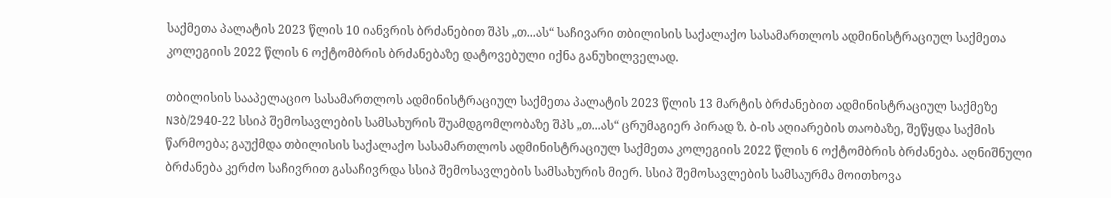საქმეთა პალატის 2023 წლის 10 იანვრის ბრძანებით შპს „თ...ას“ საჩივარი თბილისის საქალაქო სასამართლოს ადმინისტრაციულ საქმეთა კოლეგიის 2022 წლის 6 ოქტომბრის ბრძანებაზე დატოვებული იქნა განუხილველად.

თბილისის სააპელაციო სასამართლოს ადმინისტრაციულ საქმეთა პალატის 2023 წლის 13 მარტის ბრძანებით ადმინისტრაციულ საქმეზე N3ბ/2940-22 სსიპ შემოსავლების სამსახურის შუამდგომლობაზე შპს „თ...ას“ ცრუმაგიერ პირად ზ. ბ-ის აღიარების თაობაზე, შეწყდა საქმის წარმოება; გაუქმდა თბილისის საქალაქო სასამართლოს ადმინისტრაციულ საქმეთა კოლეგიის 2022 წლის 6 ოქტომბრის ბრძანება. აღნიშნული ბრძანება კერძო საჩივრით გასაჩივრდა სსიპ შემოსავლების სამსახურის მიერ. სსიპ შემოსავლების სამსაურმა მოითხოვა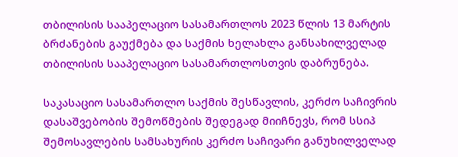თბილისის სააპელაციო სასამართლოს 2023 წლის 13 მარტის ბრძანების გაუქმება და საქმის ხელახლა განსახილველად თბილისის სააპელაციო სასამართლოსთვის დაბრუნება.

საკასაციო სასამართლო საქმის შესწავლის, კერძო საჩივრის დასაშვებობის შემოწმების შედეგად მიიჩნევს, რომ სსიპ შემოსავლების სამსახურის კერძო საჩივარი განუხილველად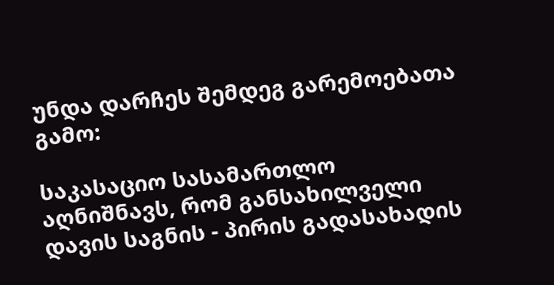უნდა დარჩეს შემდეგ გარემოებათა გამო:

საკასაციო სასამართლო აღნიშნავს, რომ განსახილველი დავის საგნის - პირის გადასახადის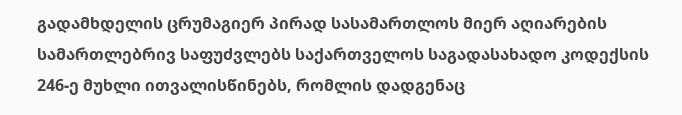გადამხდელის ცრუმაგიერ პირად სასამართლოს მიერ აღიარების სამართლებრივ საფუძვლებს საქართველოს საგადასახადო კოდექსის 246-ე მუხლი ითვალისწინებს, რომლის დადგენაც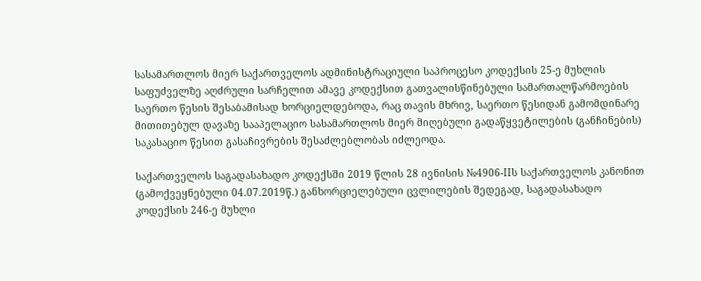სასამართლოს მიერ საქართველოს ადმინისტრაციული საპროცესო კოდექსის 25-ე მუხლის საფუძველზე აღძრული სარჩელით ამავე კოდექსით გათვალისწინებული სამართალწარმოების საერთო წესის შესაბამისად ხორციელდებოდა, რაც თავის მხრივ, საერთო წესიდან გამომდინარე მითითებულ დავაზე სააპელაციო სასამართლოს მიერ მიღებული გადაწყვეტილების (განჩინების) საკასაციო წესით გასაჩივრების შესაძლებლობას იძლეოდა.

საქართველოს საგადასახადო კოდექსში 2019 წლის 28 ივნისის №4906-IIს საქართველოს კანონით (გამოქვეყნებული 04.07.2019წ.) განხორციელებული ცვლილების შედეგად, საგადასახადო კოდექსის 246-ე მუხლი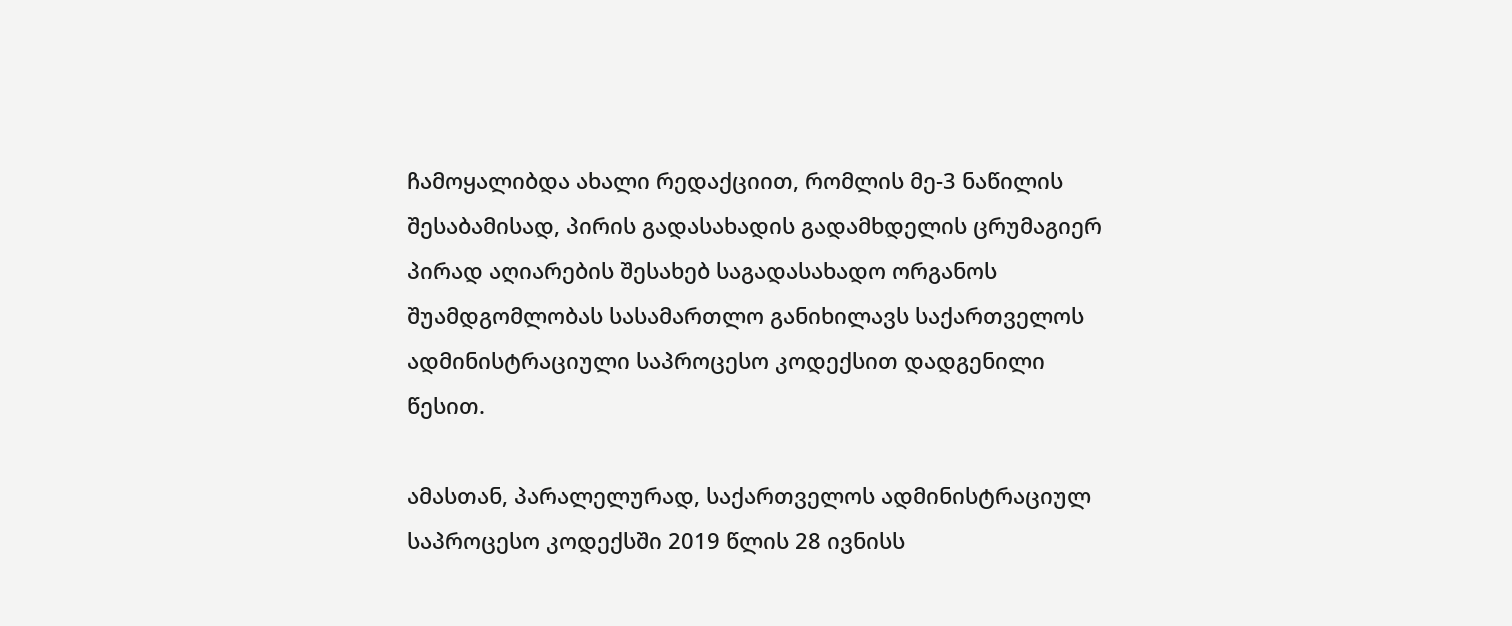ჩამოყალიბდა ახალი რედაქციით, რომლის მე-3 ნაწილის შესაბამისად, პირის გადასახადის გადამხდელის ცრუმაგიერ პირად აღიარების შესახებ საგადასახადო ორგანოს შუამდგომლობას სასამართლო განიხილავს საქართველოს ადმინისტრაციული საპროცესო კოდექსით დადგენილი წესით.

ამასთან, პარალელურად, საქართველოს ადმინისტრაციულ საპროცესო კოდექსში 2019 წლის 28 ივნისს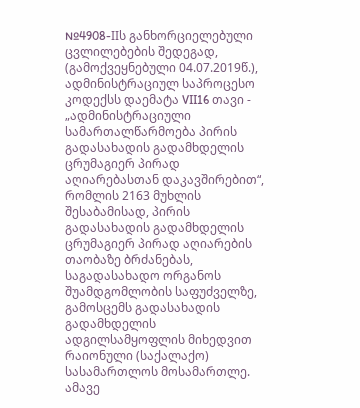№4908-IIს განხორციელებული ცვლილებების შედეგად, (გამოქვეყნებული 04.07.2019წ.), ადმინისტრაციულ საპროცესო კოდექსს დაემატა VII16 თავი - „ადმინისტრაციული სამართალწარმოება პირის გადასახადის გადამხდელის ცრუმაგიერ პირად აღიარებასთან დაკავშირებით“, რომლის 2163 მუხლის შესაბამისად, პირის გადასახადის გადამხდელის ცრუმაგიერ პირად აღიარების თაობაზე ბრძანებას, საგადასახადო ორგანოს შუამდგომლობის საფუძველზე, გამოსცემს გადასახადის გადამხდელის ადგილსამყოფლის მიხედვით რაიონული (საქალაქო) სასამართლოს მოსამართლე. ამავე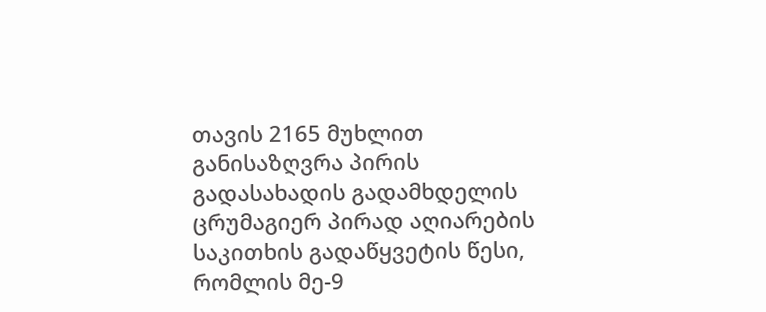თავის 2165 მუხლით განისაზღვრა პირის გადასახადის გადამხდელის ცრუმაგიერ პირად აღიარების საკითხის გადაწყვეტის წესი, რომლის მე-9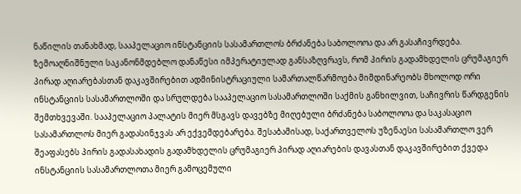ნაწილის თანახმად, სააპელაციო ინსტანციის სასამართლოს ბრძანება საბოლოოა და არ გასაჩივრდება. ზემოაღნიშნული საკანონმდებლო დანაწესი იმპერატიულად განსაზღვრავს, რომ პირის გადამხდელის ცრუმაგიერ პირად აღიარებასთან დაკავშირებით ადმინისტრაციული სამართალწარმოება მიმდინარეობს მხოლოდ ორი ინსტანციის სასამართლოში და სრულდება სააპელაციო სასამართლოში საქმის განხილვით, საჩივრის წარდგენის შემთხვევაში. სააპელაციო პალატის მიერ მსგავს დავებზე მიღებული ბრძანება საბოლოოა და საკასაციო სასამართლოს მიერ გადასინჯვას არ ექვემდებარება. შესაბამისად, საქართველოს უზენაესი სასამართლო ვერ შეაფასებს პირის გადასახადის გადამხდელის ცრუმაგიერ პირად აღიარების დავასთან დაკავშირებით ქვედა ინსტანციის სასამართლოთა მიერ გამოცემული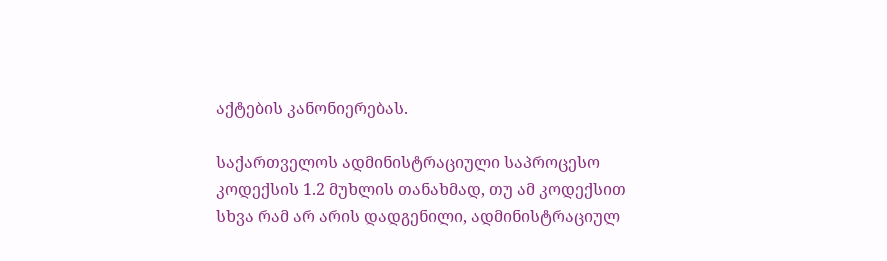აქტების კანონიერებას.

საქართველოს ადმინისტრაციული საპროცესო კოდექსის 1.2 მუხლის თანახმად, თუ ამ კოდექსით სხვა რამ არ არის დადგენილი, ადმინისტრაციულ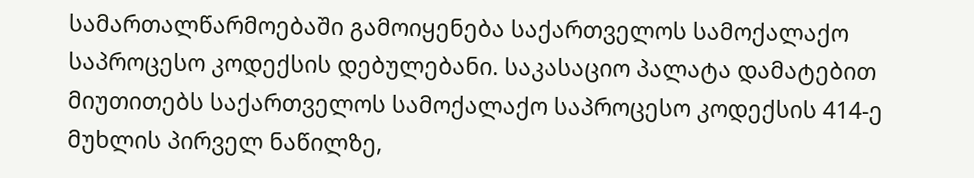სამართალწარმოებაში გამოიყენება საქართველოს სამოქალაქო საპროცესო კოდექსის დებულებანი. საკასაციო პალატა დამატებით მიუთითებს საქართველოს სამოქალაქო საპროცესო კოდექსის 414-ე მუხლის პირველ ნაწილზე,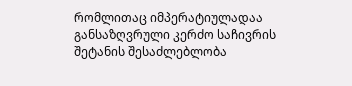რომლითაც იმპერატიულადაა განსაზღვრული კერძო საჩივრის შეტანის შესაძლებლობა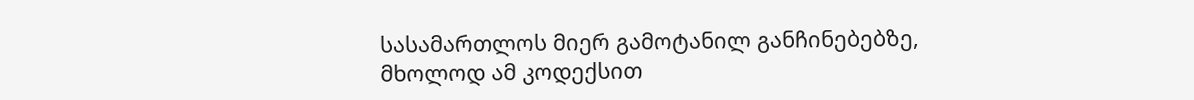სასამართლოს მიერ გამოტანილ განჩინებებზე, მხოლოდ ამ კოდექსით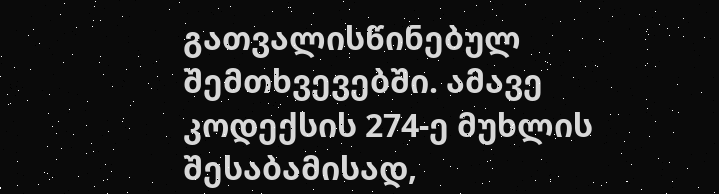გათვალისწინებულ შემთხვევებში. ამავე კოდექსის 274-ე მუხლის შესაბამისად,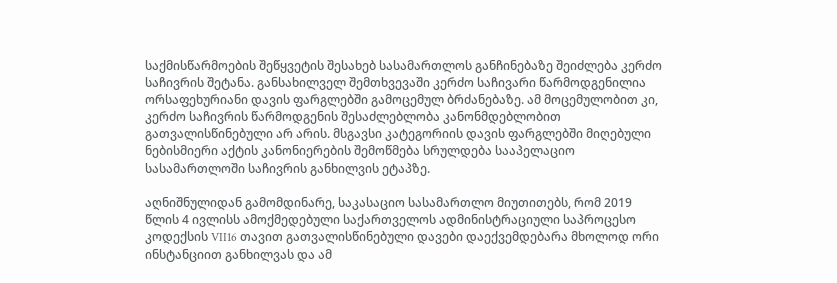საქმისწარმოების შეწყვეტის შესახებ სასამართლოს განჩინებაზე შეიძლება კერძო საჩივრის შეტანა. განსახილველ შემთხვევაში კერძო საჩივარი წარმოდგენილია ორსაფეხურიანი დავის ფარგლებში გამოცემულ ბრძანებაზე. ამ მოცემულობით კი, კერძო საჩივრის წარმოდგენის შესაძლებლობა კანონმდებლობით გათვალისწინებული არ არის. მსგავსი კატეგორიის დავის ფარგლებში მიღებული ნებისმიერი აქტის კანონიერების შემოწმება სრულდება სააპელაციო სასამართლოში საჩივრის განხილვის ეტაპზე.

აღნიშნულიდან გამომდინარე, საკასაციო სასამართლო მიუთითებს, რომ 2019 წლის 4 ივლისს ამოქმედებული საქართველოს ადმინისტრაციული საპროცესო კოდექსის VII16 თავით გათვალისწინებული დავები დაექვემდებარა მხოლოდ ორი ინსტანციით განხილვას და ამ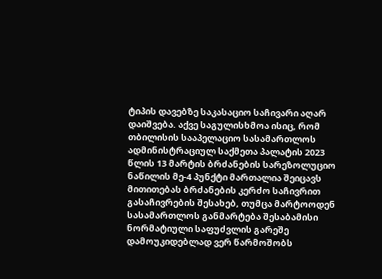ტიპის დავებზე საკასაციო საჩივარი აღარ დაიშვება. აქვე საგულისხმოა ისიც, რომ თბილისის სააპელაციო სასამართლოს ადმინისტრაციულ საქმეთა პალატის 2023 წლის 13 მარტის ბრძანების სარეზოლუციო ნაწილის მე-4 პუნქტი მართალია შეიცავს მითითებას ბრძანების კერძო საჩივრით გასაჩივრების შესახებ, თუმცა მარტოოდენ სასამართლოს განმარტება შესაბამისი ნორმატიული საფუძვლის გარეშე დამოუკიდებლად ვერ წარმოშობს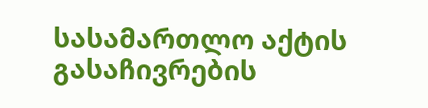სასამართლო აქტის გასაჩივრების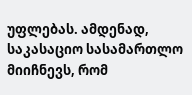უფლებას. ამდენად, საკასაციო სასამართლო მიიჩნევს, რომ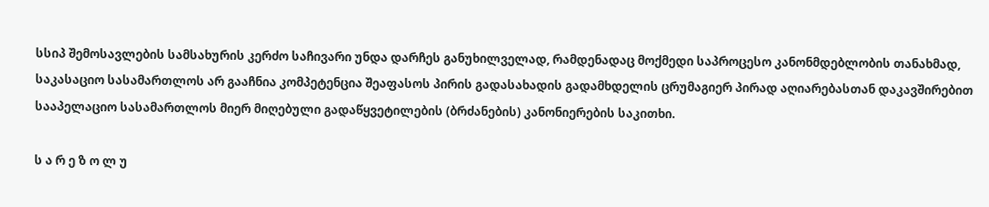სსიპ შემოსავლების სამსახურის კერძო საჩივარი უნდა დარჩეს განუხილველად, რამდენადაც მოქმედი საპროცესო კანონმდებლობის თანახმად, საკასაციო სასამართლოს არ გააჩნია კომპეტენცია შეაფასოს პირის გადასახადის გადამხდელის ცრუმაგიერ პირად აღიარებასთან დაკავშირებით სააპელაციო სასამართლოს მიერ მიღებული გადაწყვეტილების (ბრძანების) კანონიერების საკითხი.

ს ა რ ე ზ ო ლ უ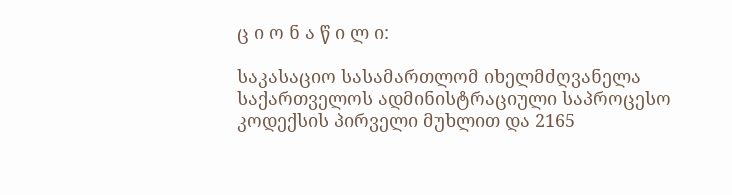ც ი ო ნ ა წ ი ლ ი:

საკასაციო სასამართლომ იხელმძღვანელა საქართველოს ადმინისტრაციული საპროცესო კოდექსის პირველი მუხლით და 2165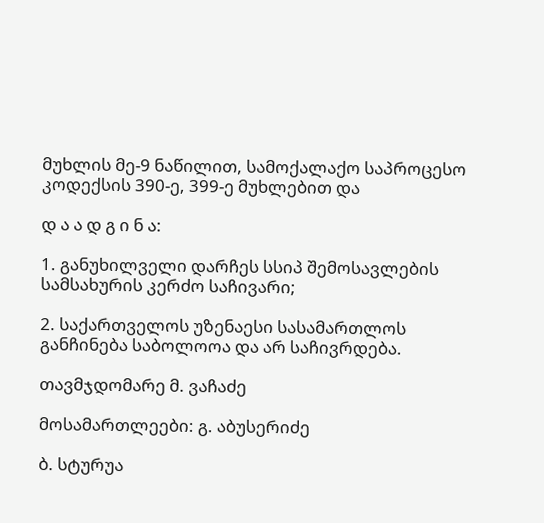მუხლის მე-9 ნაწილით, სამოქალაქო საპროცესო კოდექსის 390-ე, 399-ე მუხლებით და

დ ა ა დ გ ი ნ ა:

1. განუხილველი დარჩეს სსიპ შემოსავლების სამსახურის კერძო საჩივარი;

2. საქართველოს უზენაესი სასამართლოს განჩინება საბოლოოა და არ საჩივრდება.

თავმჯდომარე მ. ვაჩაძე

მოსამართლეები: გ. აბუსერიძე

ბ. სტურუა